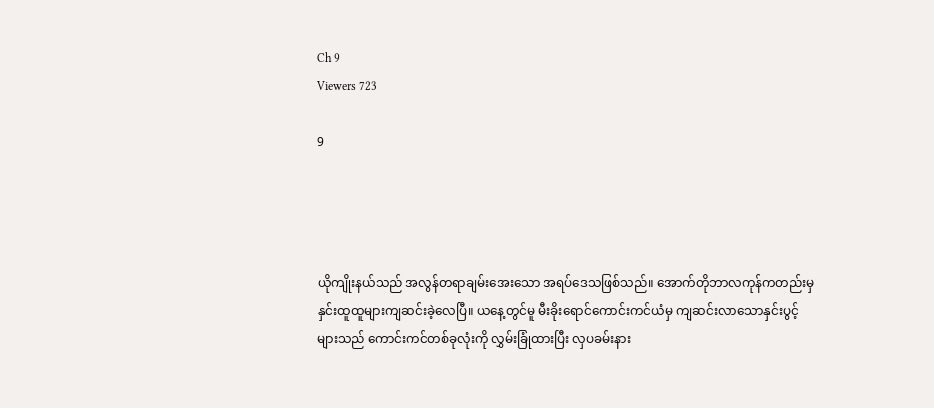Ch 9
Viewers 723

9




ယိုကျိုးနယ်သည် အလွန်တရာချမ်းအေးသော အရပ်ဒေသဖြစ်သည်။ အောက်တိုဘာလကုန်ကတည်းမှ နှင်းထူထူများကျဆင်းခဲ့လေပြီ။ ယနေ့တွင်မူ မီးခိုးရောင်ကောင်းကင်ယံမှ ကျဆင်းလာသောနှင်းပွင့်များသည် ကောင်းကင်တစ်ခုလုံးကို လွှမ်းခြုံထားပြီး လှပခမ်းနား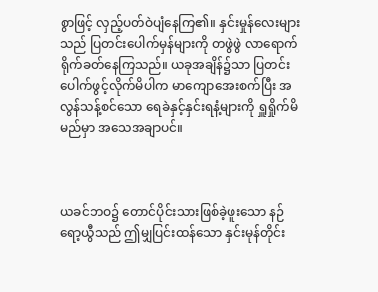စွာဖြင့် လှည့်ပတ်ဝဲပျံနေကြ၏။ နှင်းမှုန်လေးများသည် ပြတင်းပေါက်မှန်များကို တဖွဲဖွဲ လာရောက်ရိုက်ခတ်နေကြသည်။ ယခုအချိန်၌သာ ပြတင်းပေါက်ဖွင့်လိုက်မိပါက မာကျောအေးစက်ပြီး အလွန်သန့်စင်သော ရေခဲနှင့်နှင်းရနံ့များကို ရှူရှိုက်မိမည်မှာ အသေအချာပင်။



ယခင်ဘဝ၌ တောင်ပိုင်းသားဖြစ်ခဲ့ဖူးသော နဉ်ရော့ယွီသည် ဤမျှပြင်းထန်သော နှင်းမုန်တိုင်း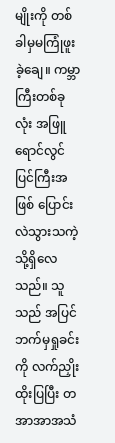မျိုးကို တစ်ခါမှမကြုံဖူးခဲ့ချေ။ ကမ္ဘာကြီးတစ်ခုလုံး အဖြူရောင်လွင်ပြင်ကြီးအဖြစ် ပြောင်းလဲသွားသကဲ့သို့ရှိလေသည်။ သူသည် အပြင်ဘက်မှရှုခင်းကို လက်ညှိုးထိုးပြပြီး တအာအာအသံ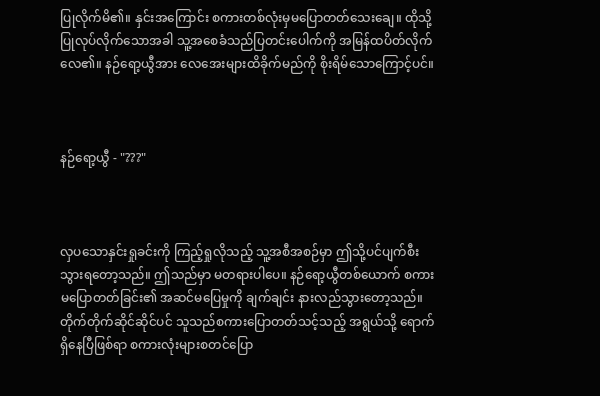ပြုလိုက်မိ၏။ နှင်းအကြောင်း စကားတစ်လုံးမှမပြောတတ်သေးချေ။ ထိုသို့ပြုလုပ်လိုက်သောအခါ သူ့အစေခံသည်ပြတင်းပေါက်ကို အမြန်ထပိတ်လိုက်လေ၏။ နဉ်ရော့ယွီအား လေအေးများထိခိုက်မည်ကို စိုးရိမ်သောကြောင့်ပင်။



နဉ်ရော့ယွီ - "???"



လှပသောနှင်းရှုခင်းကို ကြည့်ရှုလိုသည့် သူ့အစီအစဉ်မှာ ဤသို့ပင်ပျက်စီးသွားရတော့သည်။ ဤသည်မှာ မတရားပါပေ။ နဉ်ရော့ယွီတစ်ယောက် စကားမပြောတတ်ခြင်း၏ အဆင်မပြေမှုကို ချက်ချင်း နားလည်သွားတော့သည်။ တိုက်တိုက်ဆိုင်ဆိုင်ပင် သူသည်စကားပြောတတ်သင့်သည့် အရွယ်သို့ ရောက်ရှိနေပြီဖြစ်ရာ စကားလုံးများစတင်ပြော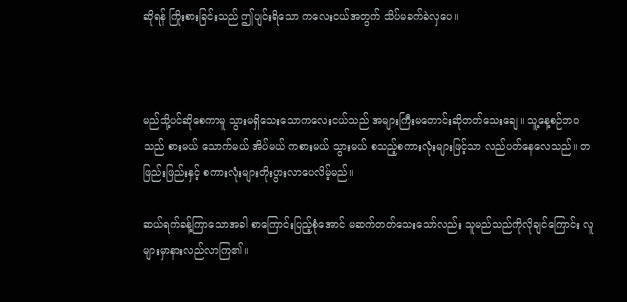ဆိုရန် ကြိုးစားခြင်းသည် ဤပျင်းရိသော ကလေးငယ်အတွက် သိပ်မခက်ခဲလှပေ။



မည်သို့ပင်ဆိုစေကာမူ သွားမရှိသေးသောကလေးငယ်သည် အများကြီးမတောင်းဆိုတတ်သေးချေ။ သူ့နေ့စဉ်ဘဝသည် စားမယ် သောက်မယ် အိပ်မယ် ကစားမယ် သွားမယ် စသည့်စကားလုံးများဖြင့်သာ လည်ပတ်နေလေသည်။ တဖြည်းဖြည်းနှင့် စကားလုံးများတိုးပွားလာပေလိမ့်မည်။

ဆယ်ရက်ခန့်ကြာသောအခါ စာကြောင်းပြည့်စုံအောင် မဆက်တတ်သေးသော်လည်း သူမည်သည်ကိုလိုချင်ကြောင်း လူများမှာနားလည်လာကြ၏။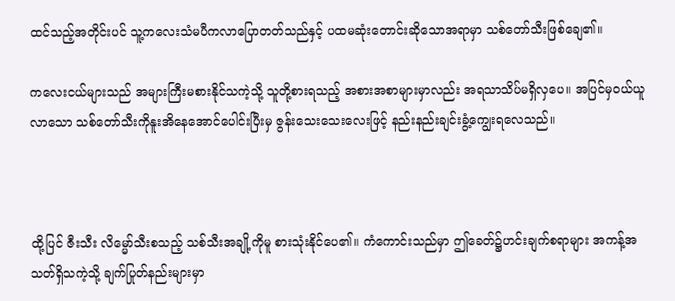ထင်သည့်အတိုင်းပင် သူ့ကလေးသံမပီကလာပြောတတ်သည်နှင့် ပထမဆုံးတောင်းဆိုသောအရာမှာ သစ်တော်သီးဖြစ်ချေ၏။

ကလေးငယ်များသည် အများကြီးမစားနိုင်သကဲ့သို့ သူတို့စားရသည့် အစားအစာများမှာလည်း အရသာသိပ်မရှိလှပေ။ အပြင်မှဝယ်ယူလာသော သစ်တော်သီးကိုနူးအိနေအောင်ပေါင်းပြီးမှ ဇွန်းသေးသေးလေးဖြင့် နည်းနည်းချင်းခွံ့ကျွေးရလေသည်။



ထို့ပြင် ဇီးသီး လိမ္မော်သီးစသည့် သစ်သီးအချို့ကိုမူ စားသုံးနိုင်ပေ၏။ ကံကောင်းသည်မှာ ဤခေတ်၌ဟင်းချက်စရာများ အကန့်အသတ်ရှိသကဲ့သို့ ချက်ပြုတ်နည်းများမှာ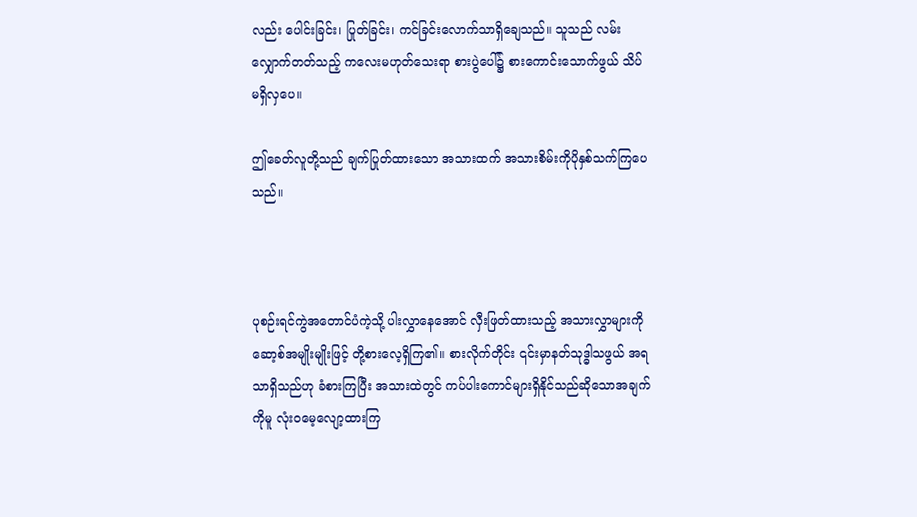လည်း ပေါင်းခြင်း၊ ပြုတ်ခြင်း၊ ကင်ခြင်းလောက်သာရှိချေသည်။ သူသည် လမ်းလျှောက်တတ်သည့် ကလေးမဟုတ်သေးရာ စားပွဲပေါ်၌ စားကောင်းသောက်ဖွယ် သိပ်မရှိလှပေ။

ဤခေတ်လူတို့သည် ချက်ပြုတ်ထားသော အသားထက် အသားစိမ်းကိုပိုနှစ်သက်ကြပေသည်။



ပုစဉ်းရင်ကွဲအတောင်ပံကဲ့သို့ ပါးလွှာနေအောင် လှီးဖြတ်ထားသည့် အသားလွှာများကို ဆော့စ်အမျိုးမျိုးဖြင့် တို့စားလေ့ရှိကြ၏။ စားလိုက်တိုင်း ၎င်းမှာနတ်သုဒ္ဓါသဖွယ် အရသာရှိသည်ဟု ခံစားကြပြီး အသားထဲတွင် ကပ်ပါးကောင်များရှိနိုင်သည်ဆိုသောအချက်ကိုမူ လုံးဝမေ့လျော့ထားကြ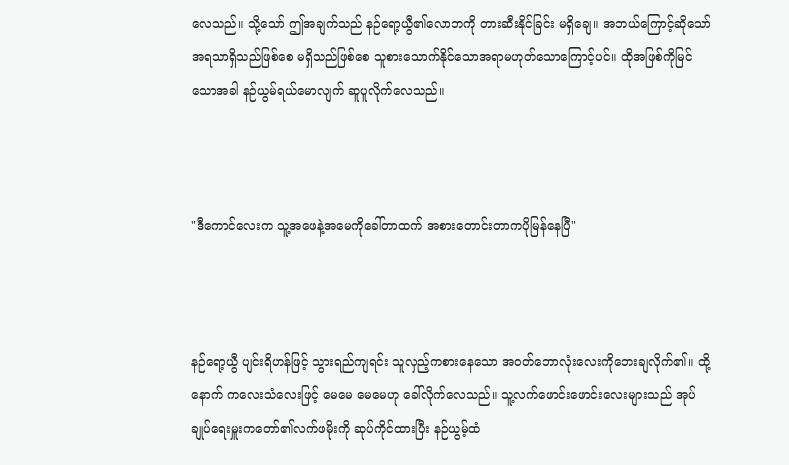လေသည်။ သို့သော် ဤအချက်သည် နဉ်ရော့ယွီ၏လောဘကို တားဆီးနိုင်ခြင်း မရှိချေ။ အဘယ်ကြောင့်ဆိုသော် အရသာရှိသည်ဖြစ်စေ မရှိသည်ဖြစ်စေ သူစားသောက်နိုင်သောအရာမဟုတ်သောကြောင့်ပင်။ ထိုအဖြစ်ကိုမြင်သောအခါ နဉ်ယွမ်ရယ်မောလျက် ဆူပူလိုက်လေသည်။



"ဒီကောင်လေးက သူ့အဖေနဲ့အမေကိုခေါ်တာထက် အစားတောင်းတာကပိုမြန်နေပြီ"



နဉ်ရော့ယွီ ပျင်းရိဟန်ဖြင့် သွားရည်ကျရင်း သူလှည့်ကစားနေသော အဝတ်ဘောလုံးလေးကိုဘေးချလိုက်၏။ ထို့နောက် ကလေးသံလေးဖြင့် မေမေ မေမေဟု ခေါ်လိုက်လေသည်။ သူ့လက်ဖောင်းဖောင်းလေးများသည် အုပ်ချုပ်ရေးမှူးကတော်၏လက်ဖမိုးကို ဆုပ်ကိုင်ထားပြီး နဉ်ယွမ့်ထံ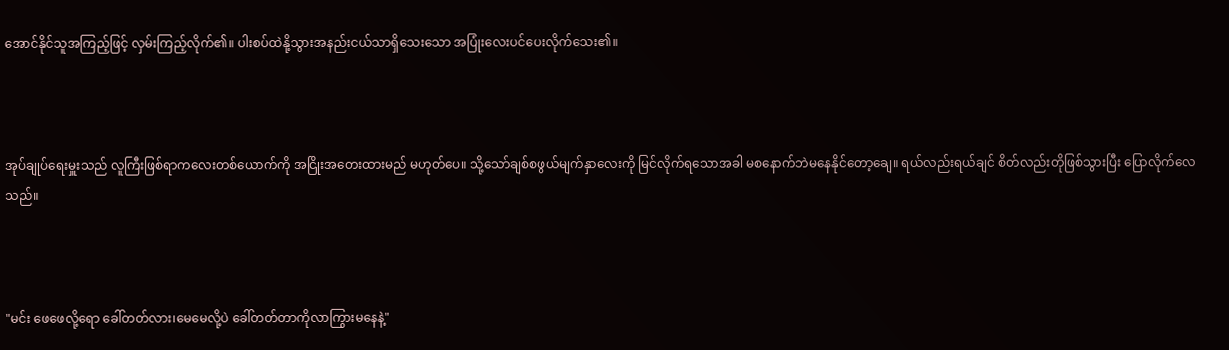အောင်နိုင်သူအကြည့်ဖြင့် လှမ်းကြည့်လိုက်၏။ ပါးစပ်ထဲနို့သွားအနည်းငယ်သာရှိသေးသော အပြုံးလေးပင်ပေးလိုက်သေး၏။



အုပ်ချုပ်ရေးမှူးသည် လူကြီးဖြစ်ရာကလေးတစ်ယောက်ကို အငြိုးအတေးထားမည် မဟုတ်ပေ။ သို့သော်ချစ်စဖွယ်မျက်နှာလေးကို မြင်လိုက်ရသောအခါ မစနောက်ဘဲမနေနိုင်တော့ချေ။ ရယ်လည်းရယ်ချင် စိတ်လည်းတိုဖြစ်သွားပြီး ပြောလိုက်လေသည်။



"မင်း ဖေဖေလို့ရော ခေါ်တတ်လား၊မေမေလို့ပဲ ခေါ်တတ်တာကိုလာကြွားမနေနဲ့"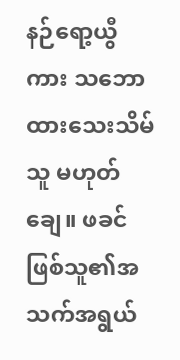နဉ်ရော့ယွီကား သဘောထားသေးသိမ်သူ မဟုတ်ချေ။ ဖခင်ဖြစ်သူ၏အသက်အရွယ်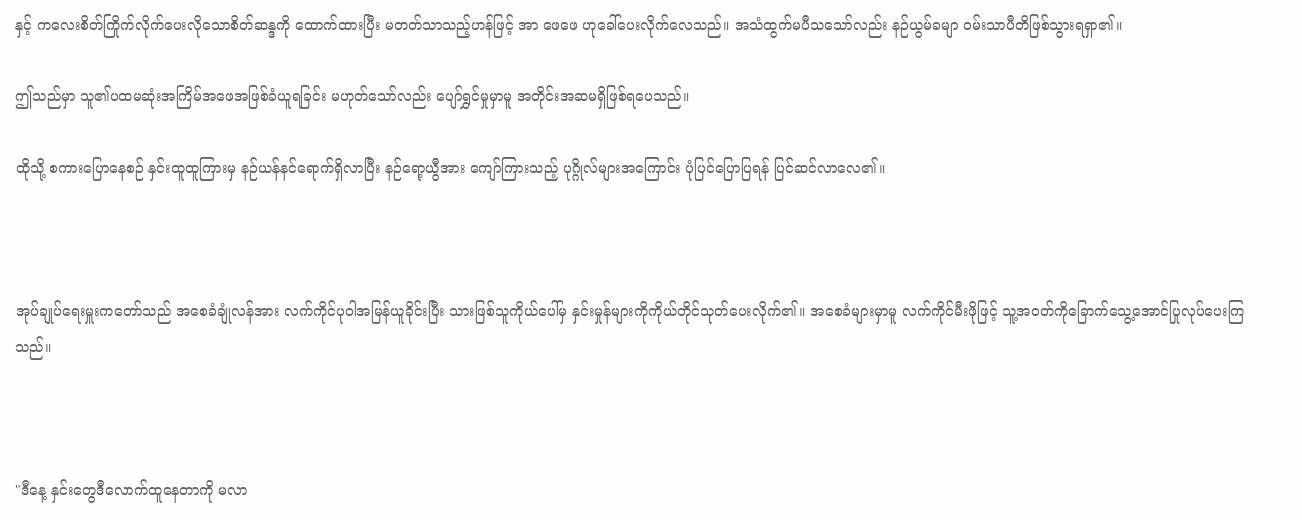နှင့် ကလေးစိတ်ကြိုက်လိုက်ပေးလိုသောစိတ်ဆန္ဒကို ထောက်ထားပြီး မတတ်သာသည့်ဟန်ဖြင့် အာ ဖေဖေ ဟုခေါ်ပေးလိုက်လေသည်။ အသံထွက်မပီသသော်လည်း နဉ်ယွမ်ခမျာ ဝမ်းသာပီတိဖြစ်သွားရရှာ၏။

ဤသည်မှာ သူ၏ပထမဆုံးအကြိမ်အဖေအဖြစ်ခံယူရခြင်း မဟုတ်သော်လည်း ပျော်ရွှင်မှုမှာမူ အတိုင်းအဆမရှိဖြစ်ရပေသည်။

ထိုသို့ စကားပြောနေစဉ် နှင်းထူထူကြားမှ နဉ်ယန်နင်ရောက်ရှိလာပြီး နဉ်ရော့ယွီအား ကျော်ကြားသည့် ပုဂ္ဂိုလ်များအကြောင်း ပုံပြင်ပြောပြရန် ပြင်ဆင်လာလေ၏။



အုပ်ချုပ်ရေးမှူးကတော်သည် အစေခံချုံလန်အား လက်ကိုင်ပုဝါအမြန်ယူခိုင်းပြီး သားဖြစ်သူကိုယ်ပေါ်မှ နှင်းမှုန်များကိုကိုယ်တိုင်သုတ်ပေးလိုက်၏။ အစေခံများမှာမူ လက်ကိုင်မီးဖိုဖြင့် သူ့အဝတ်ကိုခြောက်သွေ့အောင်ပြုလုပ်ပေးကြသည်။



"ဒီနေ့ နှင်းတွေဒီလောက်ထူနေတာကို မလာ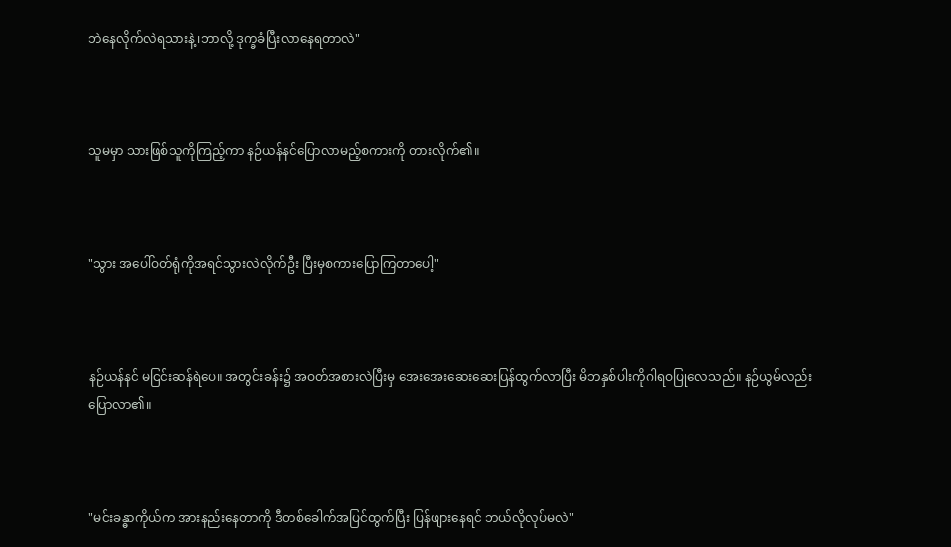ဘဲနေလိုက်လဲရသားနဲ့၊ဘာလို့ ဒုက္ခခံပြီးလာနေရတာလဲ"



သူမမှာ သားဖြစ်သူကိုကြည့်ကာ နဉ်ယန်နင်ပြောလာမည့်စကားကို တားလိုက်၏။



"သွား အပေါ်ဝတ်ရုံကိုအရင်သွားလဲလိုက်ဦး ပြီးမှစကားပြောကြတာပေါ့"



နဉ်ယန်နင် မငြင်းဆန်ရဲပေ။ အတွင်းခန်း၌ အဝတ်အစားလဲပြီးမှ အေးအေးဆေးဆေးပြန်ထွက်လာပြီး မိဘနှစ်ပါးကိုဂါရဝပြုလေသည်။ နဉ်ယွမ်လည်း ပြောလာ၏။



"မင်းခန္ဓာကိုယ်က အားနည်းနေတာကို ဒီတစ်ခေါက်အပြင်ထွက်ပြီး ပြန်ဖျားနေရင် ဘယ်လိုလုပ်မလဲ"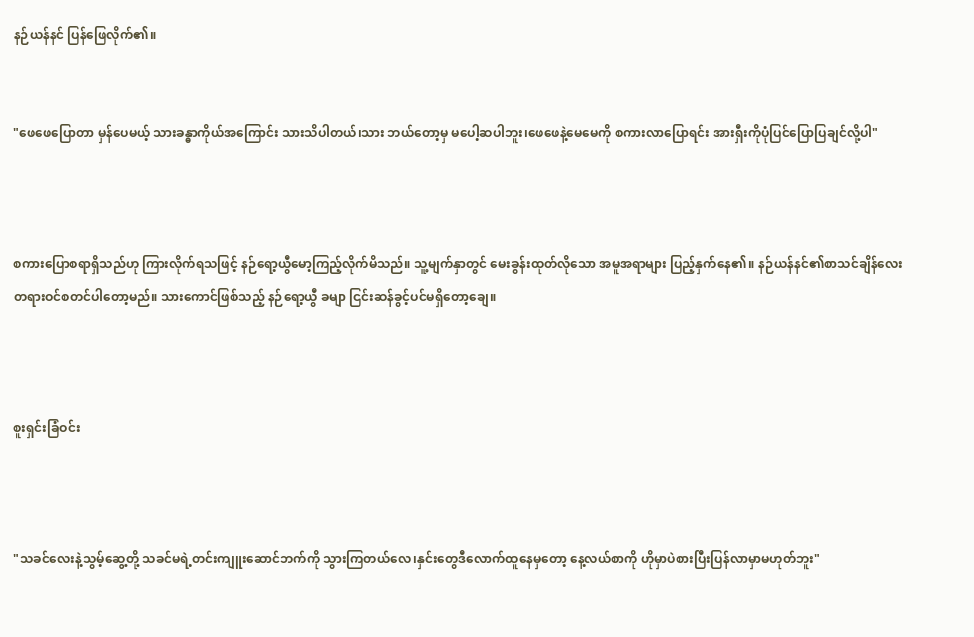နဉ်ယန်နင် ပြန်ဖြေလိုက်၏။


"ဖေဖေပြောတာ မှန်ပေမယ့် သားခန္ဓာကိုယ်အကြောင်း သားသိပါတယ်၊သား ဘယ်တော့မှ မပေါ့ဆပါဘူး၊ဖေဖေနဲ့မေမေကို စကားလာပြောရင်း အားရှီးကိုပုံပြင်ပြောပြချင်လို့ပါ"



စကားပြောစရာရှိသည်ဟု ကြားလိုက်ရသဖြင့် နဉ်ရော့ယွီမော့ကြည့်လိုက်မိသည်။ သူ့မျက်နှာတွင် မေးခွန်းထုတ်လိုသော အမူအရာများ ပြည့်နှက်နေ၏။ နဉ်ယန်နင်၏စာသင်ချိန်လေး တရားဝင်စတင်ပါတော့မည်။ သားကောင်ဖြစ်သည့် နဉ်ရော့ယွီ ခမျာ ငြင်းဆန်ခွင့်ပင်မရှိတော့ချေ။



စူးရှင်းခြံဝင်း



"သခင်လေးနဲ့သွမ့်ဆွေ့တို့ သခင်မရဲ့တင်းကျူးဆောင်ဘက်ကို သွားကြတယ်လေ၊နှင်းတွေဒီလောက်ထူနေမှတော့ နေ့လယ်စာကို ဟိုမှာပဲစားပြီးပြန်လာမှာမဟုတ်ဘူး"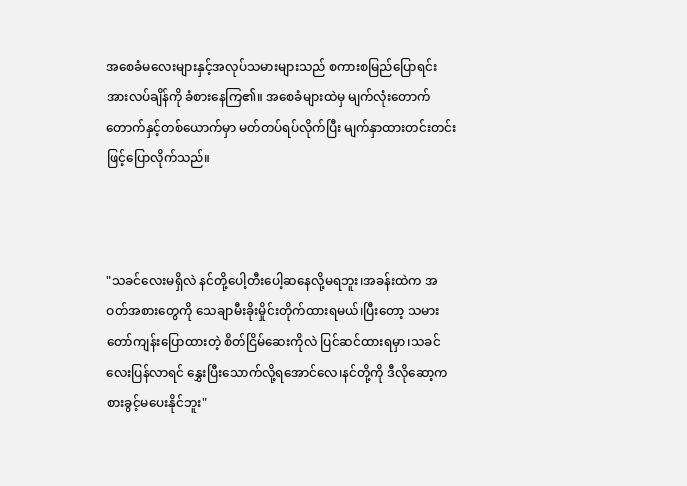အစေခံမလေးများနှင့်အလုပ်သမားများသည် စကားစမြည်ပြောရင်း အားလပ်ချိန်ကို ခံစားနေကြ၏။ အစေခံများထဲမှ မျက်လုံးတောက်တောက်နှင့်တစ်ယောက်မှာ မတ်တပ်ရပ်လိုက်ပြီး မျက်နှာထားတင်းတင်းဖြင့်ပြောလိုက်သည်။



"သခင်လေးမရှိလဲ နင်တို့ပေါ့တီးပေါ့ဆနေလို့မရဘူး၊အခန်းထဲက အဝတ်အစားတွေကို သေချာမီးခိုးမှိုင်းတိုက်ထားရမယ်၊ပြီးတော့ သမားတော်ကျန်းပြောထားတဲ့ စိတ်ငြိမ်ဆေးကိုလဲ ပြင်ဆင်ထားရမှာ၊သခင်လေးပြန်လာရင် နွှေးပြီးသောက်လို့ရအောင်လေ၊နင်တို့ကို ဒီလိုဆော့ကစားခွင့်မပေးနိုင်ဘူး"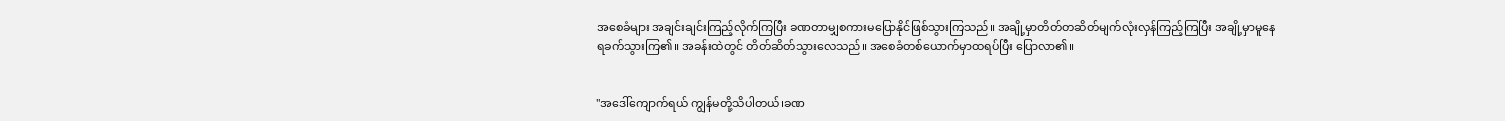အစေခံများ အချင်းချင်းကြည့်လိုက်ကြပြီး ခဏတာမျှစကားမပြောနိုင်ဖြစ်သွားကြသည်။ အချို့မှာတိတ်တဆိတ်မျက်လုံးလှန်ကြည့်ကြပြီး အချို့မှာမူနေရခက်သွားကြ၏။ အခန်းထဲတွင် တိတ်ဆိတ်သွားလေသည်။ အစေခံတစ်ယောက်မှာထရပ်ပြီး ပြောလာ၏။


"အဒေါ်ကျောက်ရယ် ကျွန်မတို့သိပါတယ်၊ခဏ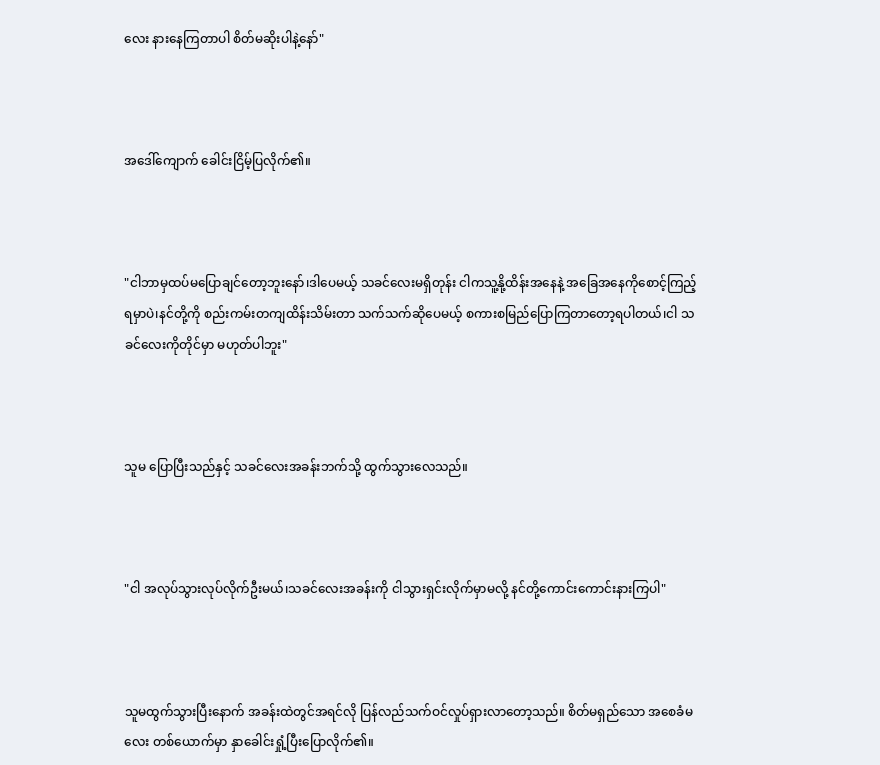လေး နားနေကြတာပါ စိတ်မဆိုးပါနဲ့နော်"



အဒေါ်ကျောက် ခေါင်းငြိမ့်ပြလိုက်၏။



"ငါဘာမှထပ်မပြောချင်တော့ဘူးနော်၊ဒါပေမယ့် သခင်လေးမရှိတုန်း ငါကသူ့နို့ထိန်းအနေနဲ့ အခြေအနေကိုစောင့်ကြည့်ရမှာပဲ၊နင်တို့ကို စည်းကမ်းတကျထိန်းသိမ်းတာ သက်သက်ဆိုပေမယ့် စကားစမြည်ပြောကြတာတော့ရပါတယ်၊ငါ သခင်လေးကိုတိုင်မှာ မဟုတ်ပါဘူး"



သူမ ပြောပြီးသည်နှင့် သခင်လေးအခန်းဘက်သို့ ထွက်သွားလေသည်။



"ငါ အလုပ်သွားလုပ်လိုက်ဦးမယ်၊သခင်လေးအခန်းကို ငါသွားရှင်းလိုက်မှာမလို့ နင်တို့ကောင်းကောင်းနားကြပါ"



သူမထွက်သွားပြီးနောက် အခန်းထဲတွင်အရင်လို ပြန်လည်သက်ဝင်လှုပ်ရှားလာတော့သည်။ စိတ်မရှည်သော အစေခံမလေး တစ်ယောက်မှာ နှာခေါင်းရှုံ့ပြီးပြောလိုက်၏။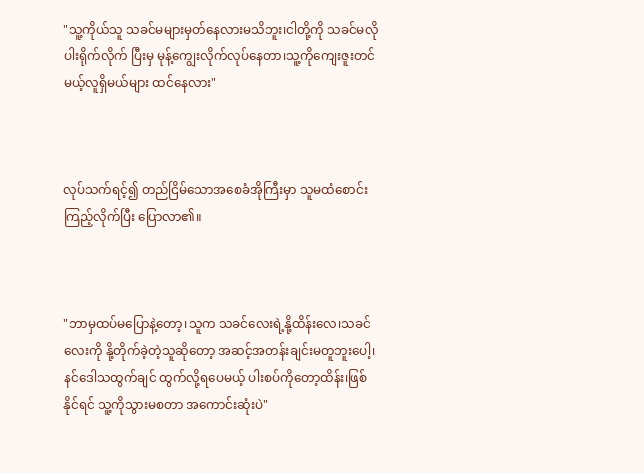"သူ့ကိုယ်သူ သခင်မများမှတ်နေလားမသိဘူး၊ငါတို့ကို သခင်မလို ပါးရိုက်လိုက် ပြီးမှ မုန့်ကျွေးလိုက်လုပ်နေတာ၊သူ့ကိုကျေးဇူးတင်မယ့်လူရှိမယ်များ ထင်နေလား"



လုပ်သက်ရင့်၍ တည်ငြိမ်သောအစေခံအိုကြီးမှာ သူမထံစောင်းကြည့်လိုက်ပြီး ပြောလာ၏။



"ဘာမှထပ်မပြောနဲ့တော့၊သူက သခင်လေးရဲ့နို့ထိန်းလေ၊သခင်လေးကို နို့တိုက်ခဲ့တဲ့သူဆိုတော့ အဆင့်အတန်းချင်းမတူဘူးပေါ့၊နင်ဒေါသထွက်ချင် ထွက်လို့ရပေမယ့် ပါးစပ်ကိုတော့ထိန်း၊ဖြစ်နိုင်ရင် သူ့ကိုသွားမစတာ အကောင်းဆုံးပဲ"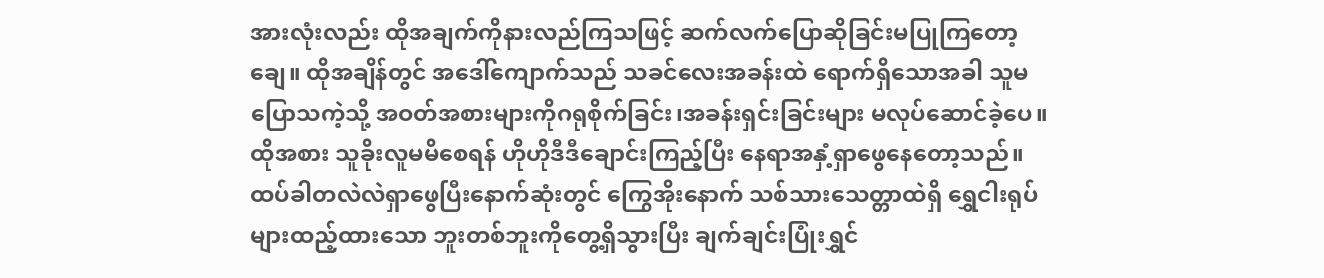အားလုံးလည်း ထိုအချက်ကိုနားလည်ကြသဖြင့် ဆက်လက်ပြောဆိုခြင်းမပြုကြတော့ချေ။ ထိုအချိန်တွင် အဒေါ်ကျောက်သည် သခင်လေးအခန်းထဲ ရောက်ရှိသောအခါ သူမပြောသကဲ့သို့ အဝတ်အစားများကိုဂရုစိုက်ခြင်း၊အခန်းရှင်းခြင်းများ မလုပ်ဆောင်ခဲ့ပေ။ ထိုအစား သူခိုးလူမမိစေရန် ဟိုဟိုဒီဒီချောင်းကြည့်ပြီး နေရာအနှံ့ရှာဖွေနေတော့သည်။ ထပ်ခါတလဲလဲရှာဖွေပြီးနောက်ဆုံးတွင် ကြွေအိုးနောက် သစ်သားသေတ္တာထဲရှိ ရွှေငါးရုပ်များထည့်ထားသော ဘူးတစ်ဘူးကိုတွေ့ရှိသွားပြီး ချက်ချင်းပြုံးရွှင်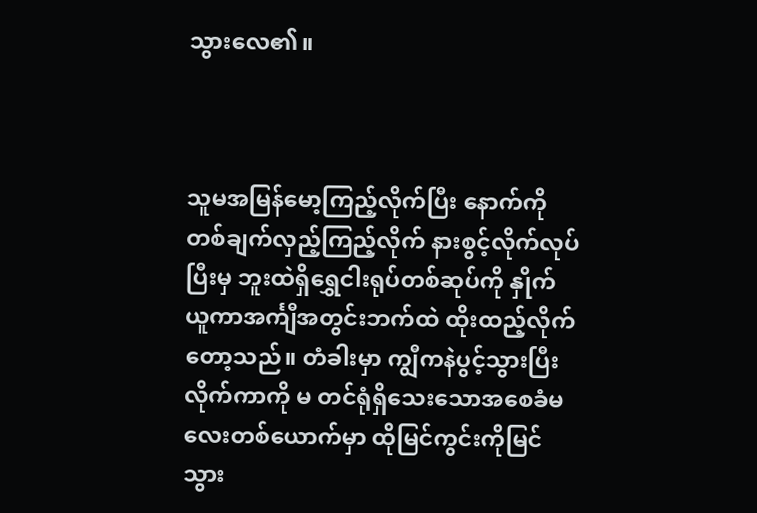သွားလေ၏။



သူမအမြန်မော့ကြည့်လိုက်ပြီး နောက်ကိုတစ်ချက်လှည့်ကြည့်လိုက် နားစွင့်လိုက်လုပ်ပြီးမှ ဘူးထဲရှိရွှေငါးရုပ်တစ်ဆုပ်ကို နှိုက်ယူကာအင်္ကျီအတွင်းဘက်ထဲ ထိုးထည့်လိုက်တော့သည်။ တံခါးမှာ ကျွီကနဲပွင့်သွားပြီး လိုက်ကာကို မ တင်ရုံရှိသေးသောအစေခံမလေးတစ်ယောက်မှာ ထိုမြင်ကွင်းကိုမြင်သွား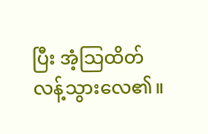ပြီး အံ့သြထိတ်လန့်သွားလေ၏။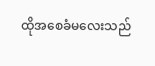ထိုအစေခံမလေးသည်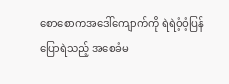စောစောကအဒေါ်ကျောက်ကို ရဲရဲဝံ့ဝံ့ပြန်ပြောရဲသည့် အစေခံမ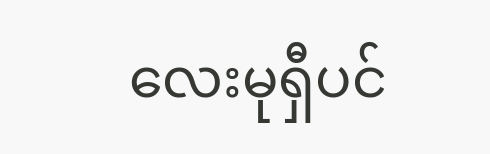လေးမုရှီပင်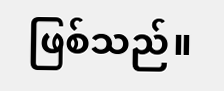ဖြစ်သည်။